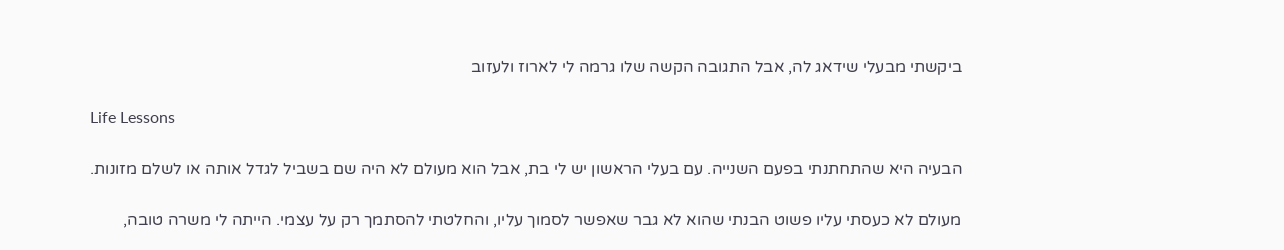ביקשתי מבעלי שידאג לה, אבל התגובה הקשה שלו גרמה לי לארוז ולעזוב

Life Lessons

הבעיה היא שהתחתנתי בפעם השנייה. עם בעלי הראשון יש לי בת, אבל הוא מעולם לא היה שם בשביל לגדל אותה או לשלם מזונות.

מעולם לא כעסתי עליו פשוט הבנתי שהוא לא גבר שאפשר לסמוך עליו, והחלטתי להסתמך רק על עצמי. הייתה לי משרה טובה,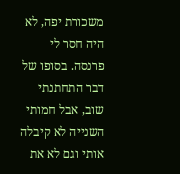משכורת יפה, לא היה חסר לי פרנסה. בסופו של דבר התחתנתי שוב, אבל חמותי השנייה לא קיבלה אותי וגם לא את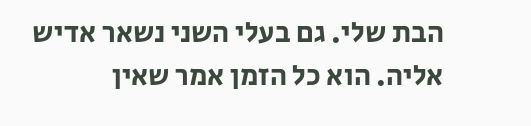הבת שלי. גם בעלי השני נשאר אדיש אליה. הוא כל הזמן אמר שאין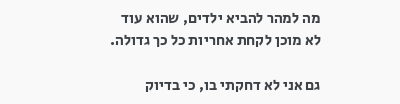מה למהר להביא ילדים, שהוא עוד לא מוכן לקחת אחריות כל כך גדולה.

גם אני לא דחקתי בו, כי בדיוק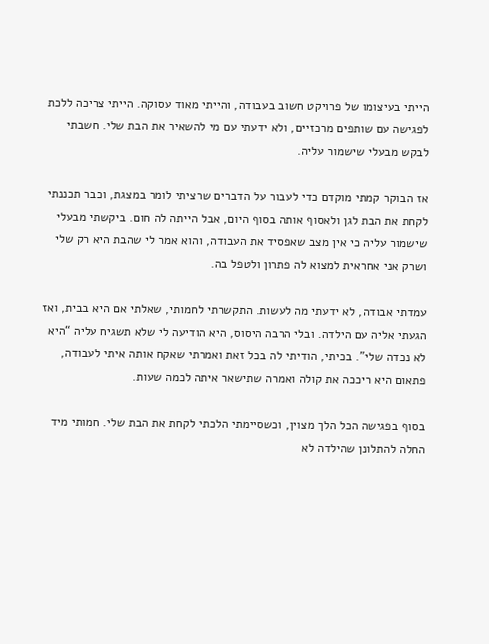הייתי בעיצומו של פרויקט חשוב בעבודה, והייתי מאוד עסוקה. הייתי צריכה ללכת לפגישה עם שותפים מרכזיים, ולא ידעתי עם מי להשאיר את הבת שלי. חשבתי לבקש מבעלי שישמור עליה.

אז הבוקר קמתי מוקדם כדי לעבור על הדברים שרציתי לומר במצגת, וכבר תכננתי לקחת את הבת לגן ולאסוף אותה בסוף היום, אבל הייתה לה חום. ביקשתי מבעלי שישמור עליה כי אין מצב שאפסיד את העבודה, והוא אמר לי שהבת היא רק שלי ושרק אני אחראית למצוא לה פתרון ולטפל בה.

עמדתי אבודה, לא ידעתי מה לעשות. התקשרתי לחמותי, שאלתי אם היא בבית, ואז הגעתי אליה עם הילדה. ובלי הרבה היסוס, היא הודיעה לי שלא תשגיח עליה “היא לא נכדה שלי”. בכיתי, הודיתי לה בכל זאת ואמרתי שאקח אותה איתי לעבודה, פתאום היא ריככה את קולה ואמרה שתישאר איתה לכמה שעות.

בסוף בפגישה הכל הלך מצוין, וכשסיימתי הלכתי לקחת את הבת שלי. חמותי מיד החלה להתלונן שהילדה לא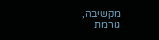מקשיבה, גורמת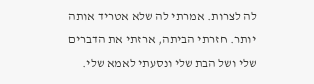לה לצרות. אמרתי לה שלא אטריד אותה יותר. חזרתי הביתה, ארזתי את הדברים שלי ושל הבת שלי ונסעתי לאמא שלי.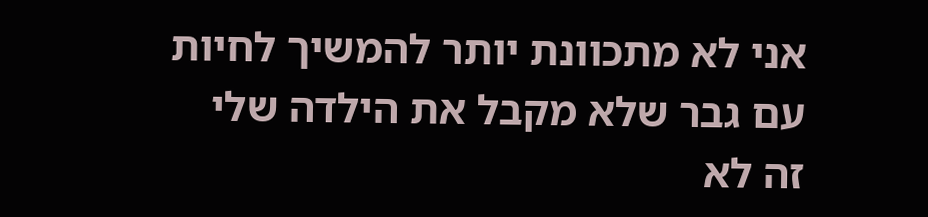אני לא מתכוונת יותר להמשיך לחיות עם גבר שלא מקבל את הילדה שלי זה לא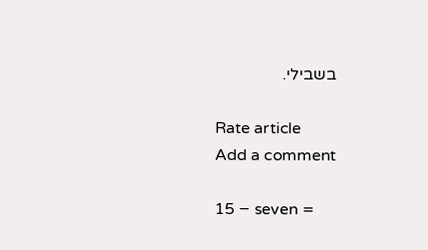בשבילי.

Rate article
Add a comment

15 − seven =